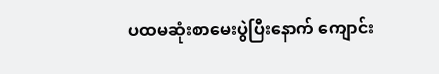ပထမဆုံးစာမေးပွဲပြီးနောက် ကျောင်း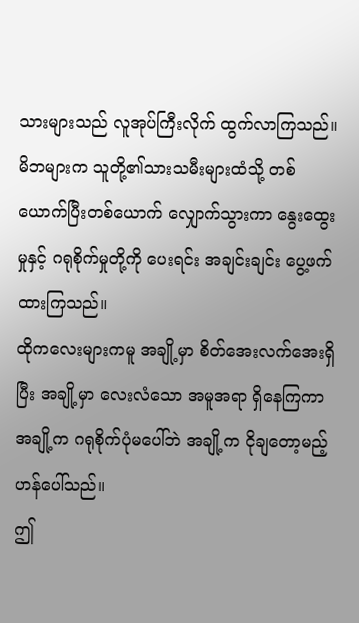သားများသည် လူအုပ်ကြီးလိုက် ထွက်လာကြသည်။
မိဘများက သူတို့၏သားသမီးများထံသို့ တစ်ယောက်ပြီးတစ်ယောက် လျှောက်သွားကာ နွေးထွေးမှုနှင့် ဂရုစိုက်မှုတို့ကို ပေးရင်း အချင်းချင်း ပွေ့ဖက်ထားကြသည်။
ထိုကလေးများကမူ အချို့မှာ စိတ်အေးလက်အေးရှိပြီး အချို့မှာ လေးလံသော အမူအရာ ရှိနေကြကာ အချို့က ဂရုစိုက်ပုံမပေါ်ဘဲ အချို့က ငိုချတော့မည့်ဟန်ပေါ်သည်။
ဤ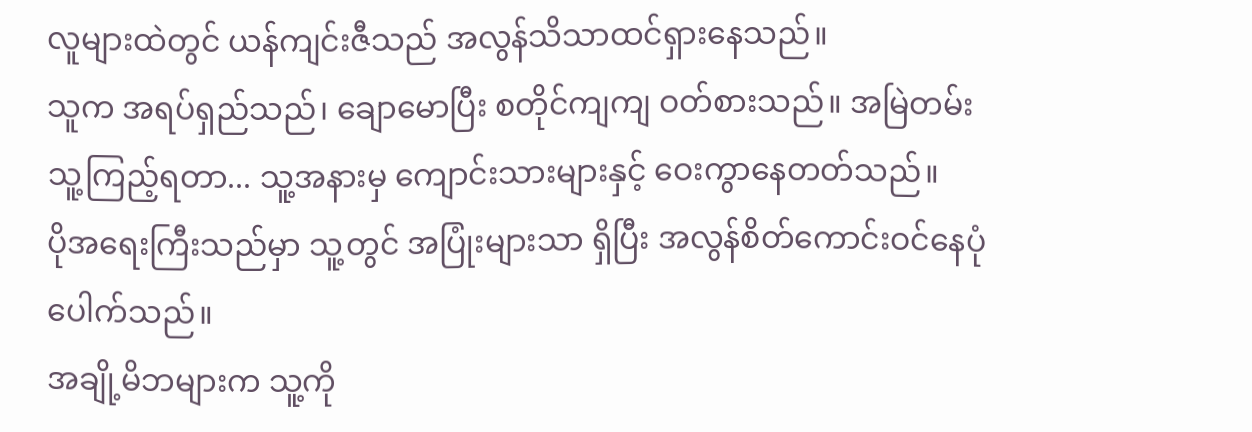လူများထဲတွင် ယန်ကျင်းဇီသည် အလွန်သိသာထင်ရှားနေသည်။
သူက အရပ်ရှည်သည်၊ ချောမောပြီး စတိုင်ကျကျ ဝတ်စားသည်။ အမြဲတမ်း သူ့ကြည့်ရတာ... သူ့အနားမှ ကျောင်းသားများနှင့် ဝေးကွာနေတတ်သည်။
ပိုအရေးကြီးသည်မှာ သူ့တွင် အပြုံးများသာ ရှိပြီး အလွန်စိတ်ကောင်းဝင်နေပုံပေါက်သည်။
အချို့မိဘများက သူ့ကို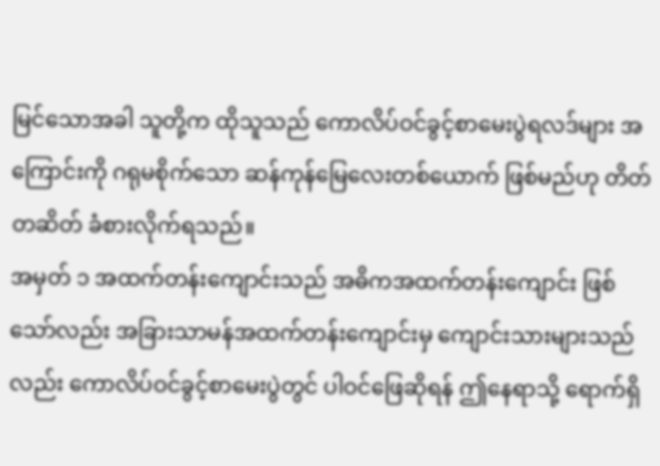မြင်သောအခါ သူတို့က ထိုသူသည် ကောလိပ်ဝင်ခွင့်စာမေးပွဲရလဒ်များ အကြောင်းကို ဂရုမစိုက်သော ဆန်ကုန်မြေလေးတစ်ယောက် ဖြစ်မည်ဟု တိတ်တဆိတ် ခံစားလိုက်ရသည်။
အမှတ် ၁ အထက်တန်းကျောင်းသည် အဓိကအထက်တန်းကျောင်း ဖြစ်သော်လည်း အခြားသာမန်အထက်တန်းကျောင်းမှ ကျောင်းသားများသည်လည်း ကောလိပ်ဝင်ခွင့်စာမေးပွဲတွင် ပါဝင်ဖြေဆိုရန် ဤနေရာသို့ ရောက်ရှိ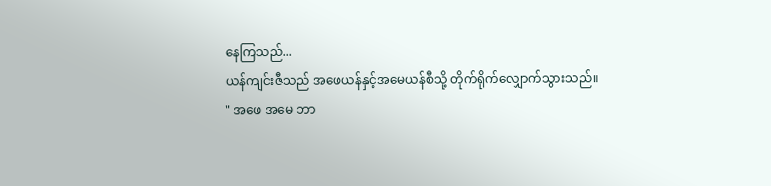နေကြသည်...
ယန်ကျင်းဇီသည် အဖေယန်နှင့်အမေယန်စီသို့ တိုက်ရိုက်လျှောက်သွားသည်။
" အဖေ အမေ ဘာ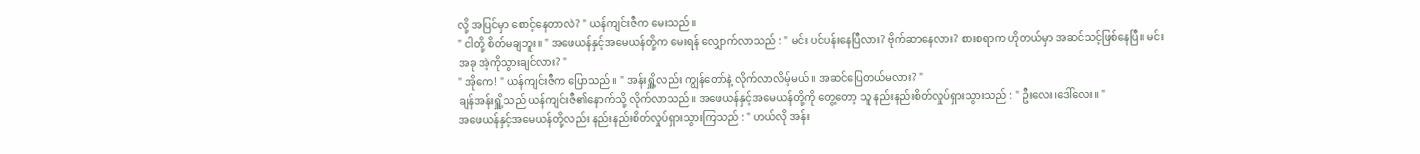လို့ အပြင်မှာ စောင့်နေတာလဲ? " ယန်ကျင်းဇီက မေးသည်။
" ငါတို့ စိတ်မချဘူး။ " အဖေယန်နှင့်အမေယန်တို့က မေးရန် လျှောက်လာသည် : " မင်း ပင်ပန်းနေပြီလား? ဗိုက်ဆာနေလား? စားစရာက ဟိုတယ်မှာ အဆင်သင့်ဖြစ်နေပြီ။ မင်း အခု အဲ့ကိုသွားချင်လား? "
" အိုကေ! " ယန်ကျင်းဇီက ပြောသည်။ " အန်းရှိူ့လည်း ကျွန်တော်နဲ့ လိုက်လာလိမ့်မယ်။ အဆင်ပြေတယ်မလား? "
ချန်အန်းရှိူ့သည် ယန်ကျင်းဇီ၏နောက်သို့ လိုက်လာသည်။ အဖေယန်နှင့်အမေယန်တို့ကို တွေ့တော့ သူ နည်းနည်းစိတ်လှုပ်ရှားသွားသည် : " ဦးလေး၊ဒေါ်လေး။ "
အဖေယန်နှင့်အမေယန်တို့လည်း နည်းနည်းစိတ်လှုပ်ရှားသွားကြသည် : " ဟယ်လို အန်း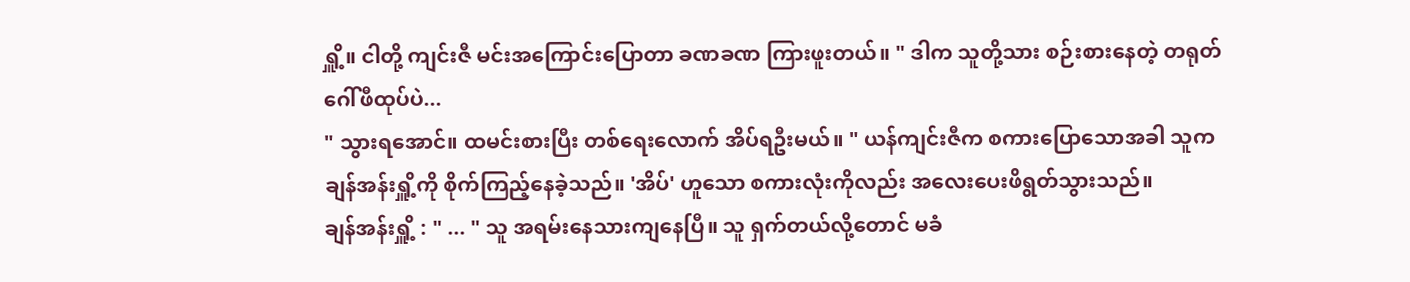ရှိူ့။ ငါတို့ ကျင်းဇီ မင်းအကြောင်းပြောတာ ခဏခဏ ကြားဖူးတယ်။ " ဒါက သူတို့သား စဉ်းစားနေတဲ့ တရုတ်ဂေါ်ဖီထုပ်ပဲ...
" သွားရအောင်။ ထမင်းစားပြီး တစ်ရေးလောက် အိပ်ရဦးမယ်။ " ယန်ကျင်းဇီက စကားပြောသောအခါ သူက ချန်အန်းရှိူ့ကို စိုက်ကြည့်နေခဲ့သည်။ 'အိပ်' ဟူသော စကားလုံးကိုလည်း အလေးပေးဖိရွတ်သွားသည်။
ချန်အန်းရှိူ့ : " ... " သူ အရမ်းနေသားကျနေပြီ။ သူ ရှက်တယ်လို့တောင် မခံ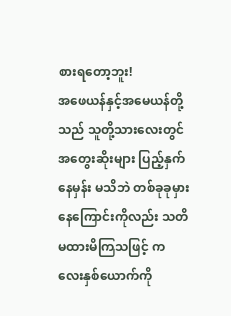စားရတော့ဘူး!
အဖေယန်နှင့်အမေယန်တို့သည် သူတို့သားလေးတွင် အတွေးဆိုးများ ပြည့်နှက်နေမှန်း မသိဘဲ တစ်ခုခုမှားနေကြောင်းကိုလည်း သတိမထားမိကြသဖြင့် ကလေးနှစ်ယောက်ကို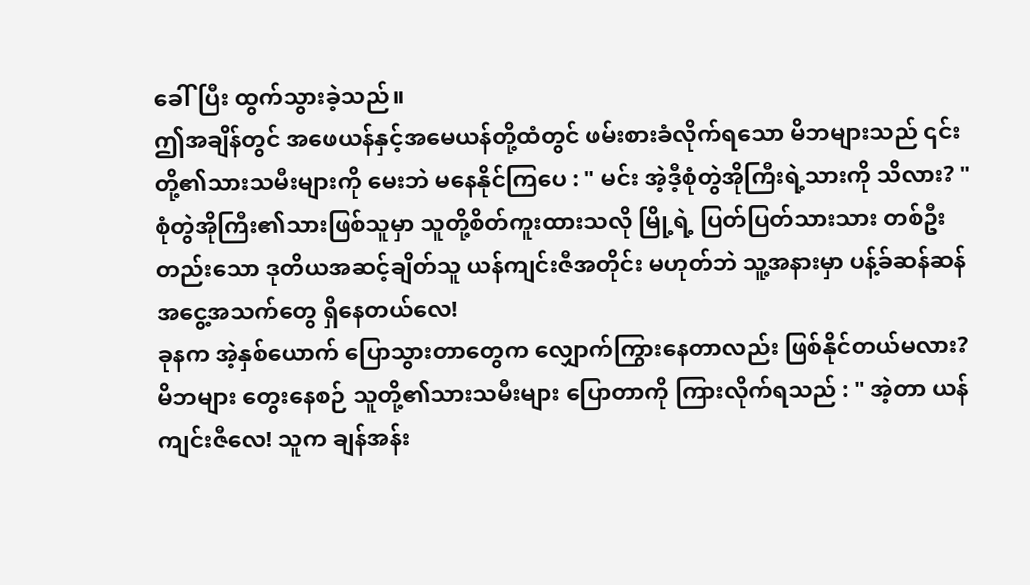ခေါ်ပြီး ထွက်သွားခဲ့သည်။
ဤအချိန်တွင် အဖေယန်နှင့်အမေယန်တို့ထံတွင် ဖမ်းစားခံလိုက်ရသော မိဘများသည် ၎င်းတို့၏သားသမီးများကို မေးဘဲ မနေနိုင်ကြပေ : " မင်း အဲ့ဒီ့စုံတွဲအိုကြီးရဲ့သားကို သိလား? "
စုံတွဲအိုကြီး၏သားဖြစ်သူမှာ သူတို့စိတ်ကူးထားသလို မြို့ရဲ့ ပြတ်ပြတ်သားသား တစ်ဦးတည်းသော ဒုတိယအဆင့်ချိတ်သူ ယန်ကျင်းဇီအတိုင်း မဟုတ်ဘဲ သူ့အနားမှာ ပန့်ခ်ဆန်ဆန် အငွေ့အသက်တွေ ရှိနေတယ်လေ!
ခုနက အဲ့နှစ်ယောက် ပြောသွားတာတွေက လျှောက်ကြွားနေတာလည်း ဖြစ်နိုင်တယ်မလား?
မိဘများ တွေးနေစဉ် သူတို့၏သားသမီးများ ပြောတာကို ကြားလိုက်ရသည် : " အဲ့တာ ယန်ကျင်းဇီလေ! သူက ချန်အန်း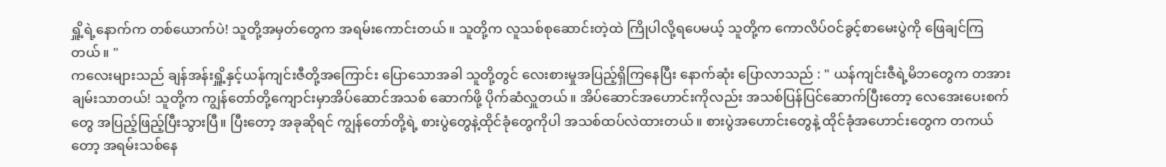ရှိူ့ရဲ့နောက်က တစ်ယောက်ပဲ! သူတို့အမှတ်တွေက အရမ်းကောင်းတယ်။ သူတို့က လူသစ်စုဆောင်းတဲ့ထဲ ကြိုပါလို့ရပေမယ့် သူတို့က ကောလိပ်ဝင်ခွင့်စာမေးပွဲကို ဖြေချင်ကြတယ်။ "
ကလေးများသည် ချန်အန်းရှိူ့နှင့်ယန်ကျင်းဇီတို့အကြောင်း ပြောသောအခါ သူတို့တွင် လေးစားမှုအပြည့်ရှိကြနေပြီး နောက်ဆုံး ပြောလာသည် : " ယန်ကျင်းဇီရဲ့မိဘတွေက တအားချမ်းသာတယ်! သူတို့က ကျွန်တော်တို့ကျောင်းမှာအိပ်ဆောင်အသစ် ဆောက်ဖို့ ပိုက်ဆံလှူတယ်။ အိပ်ဆောင်အဟောင်းကိုလည်း အသစ်ပြန်ပြင်ဆောက်ပြီးတော့ လေအေးပေးစက်တွေ အပြည့်ဖြည့်ပြီးသွားပြီ။ ပြီးတော့ အခုဆိုရင် ကျွန်တော်တို့ရဲ့ စားပွဲတွေနဲ့ထိုင်ခုံတွေကိုပါ အသစ်ထပ်လဲထားတယ်။ စားပွဲအဟောင်းတွေနဲ့ ထိုင်ခုံအဟောင်းတွေက တကယ်တော့ အရမ်းသစ်နေ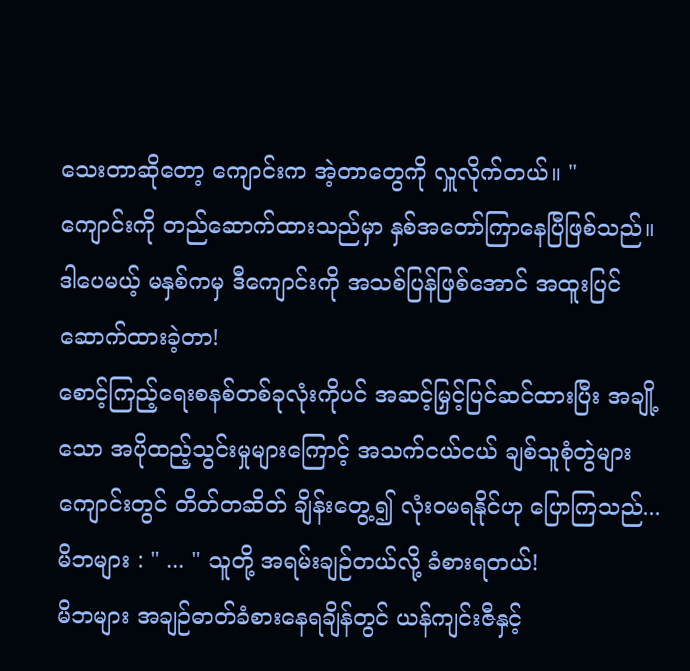သေးတာဆိုတော့ ကျောင်းက အဲ့တာတွေကို လှူလိုက်တယ်။ "
ကျောင်းကို တည်ဆောက်ထားသည်မှာ နှစ်အတော်ကြာနေပြီဖြစ်သည်။ ဒါပေမယ့် မနှစ်ကမှ ဒီကျောင်းကို အသစ်ပြန်ဖြစ်အောင် အထူးပြင်ဆောက်ထားခဲ့တာ!
စောင့်ကြည့်ရေးစနစ်တစ်ခုလုံးကိုပင် အဆင့်မြှင့်ပြင်ဆင်ထားပြီး အချို့သော အပိုထည့်သွင်းမှုများကြောင့် အသက်ငယ်ငယ် ချစ်သူစုံတွဲများ ကျောင်းတွင် တိတ်တဆိတ် ချိန်းတွေ့၍ လုံးဝမရနိုင်ဟု ပြောကြသည်...
မိဘများ : " ... " သူတို့ အရမ်းချဉ်တယ်လို့ ခံစားရတယ်!
မိဘများ အချဉ်ဓာတ်ခံစားနေရချိန်တွင် ယန်ကျင်းဇီနှင့်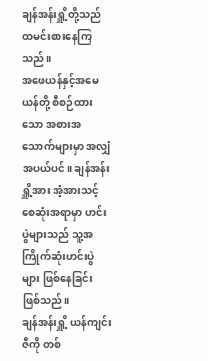ချန်အန်းရှိူ့တို့သည် ထမင်းစားနေကြသည်။
အဖေယန်နှင့်အမေယန်တို့ စီစဉ်ထားသော အစားအသောက်များမှာ အလျှံအပယ်ပင်။ ချန်အန်းရှိူ့အား အံ့အားသင့်စေဆုံးအရာမှာ ဟင်းပွဲများသည် သူ့အကြိုက်ဆုံးဟင်းပွဲများ ဖြစ်နေခြင်း ဖြစ်သည်။
ချန်အန်းရှိူ့ ယန်ကျင်းဇီကို တစ်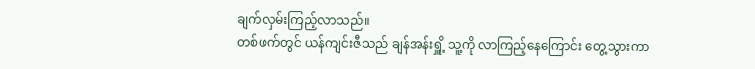ချက်လှမ်းကြည့်လာသည်။
တစ်ဖက်တွင် ယန်ကျင်းဇီသည် ချန်အန်းရှိူ့ သူ့ကို လာကြည့်နေကြောင်း တွေ့သွားကာ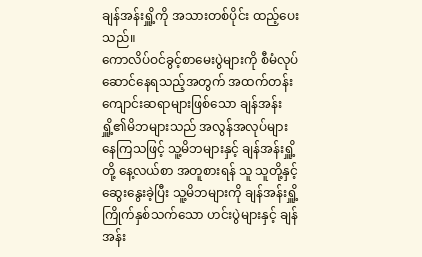ချန်အန်းရှိူ့ကို အသားတစ်ပိုင်း ထည့်ပေးသည်။
ကောလိပ်ဝင်ခွင့်စာမေးပွဲများကို စီမံလုပ်ဆောင်နေရသည့်အတွက် အထက်တန်းကျောင်းဆရာများဖြစ်သော ချန်အန်းရှိူ့၏မိဘများသည် အလွန်အလုပ်များနေကြသဖြင့် သူ့မိဘများနှင့် ချန်အန်းရှိူ့တို့ နေ့လယ်စာ အတူစားရန် သူ သူတို့နှင့် ဆွေးနွေးခဲ့ပြီး သူ့မိဘများကို ချန်အန်းရှိူ့ ကြိုက်နှစ်သက်သော ဟင်းပွဲများနှင့် ချန်အန်း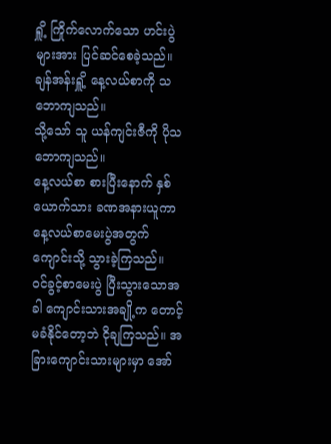ရှိူ့ ကြိုက်လောက်သော ဟင်းပွဲများအား ပြင်ဆင်စေခဲ့သည်။
ချန်အန်းရှိူ့ နေ့လယ်စာကို သဘောကျသည်။
သို့သော် သူ ယန်ကျင်းဇီကို ပိုသဘောကျသည်။
နေ့လယ်စာ စားပြီးနောက် နှစ်ယောက်သား ခဏအနားယူကာ နေ့လယ်စာမေးပွဲအတွက် ကျောင်းသို့ သွားခဲ့ကြသည်။
ဝင်ခွင့်စာမေးပွဲ ပြီးသွားသောအခါ ကျောင်းသားအချို့က တောင့်မခံနိုင်တော့ဘဲ ငိုချကြသည်။ အခြားကျောင်းသားများမှာ အော်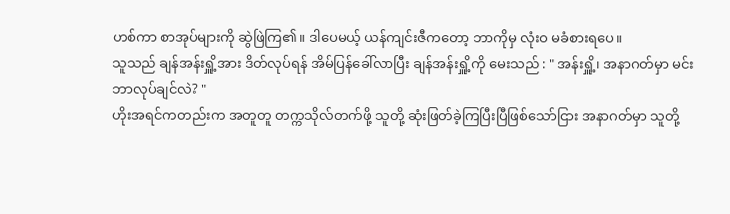ဟစ်ကာ စာအုပ်များကို ဆွဲဖြဲကြ၏။ ဒါပေမယ့် ယန်ကျင်းဇီကတော့ ဘာကိုမှ လုံးဝ မခံစားရပေ။
သူသည် ချန်အန်းရှိူ့အား ဒိတ်လုပ်ရန် အိမ်ပြန်ခေါ်လာပြီး ချန်အန်းရှိူ့ကို မေးသည် : " အန်းရှိူ့၊ အနာဂတ်မှာ မင်း ဘာလုပ်ချင်လဲ? "
ဟိုးအရင်ကတည်းက အတူတူ တက္ကသိုလ်တက်ဖို့ သူတို့ ဆုံးဖြတ်ခဲ့ကြပြီးပြီဖြစ်သော်ငြား အနာဂတ်မှာ သူတို့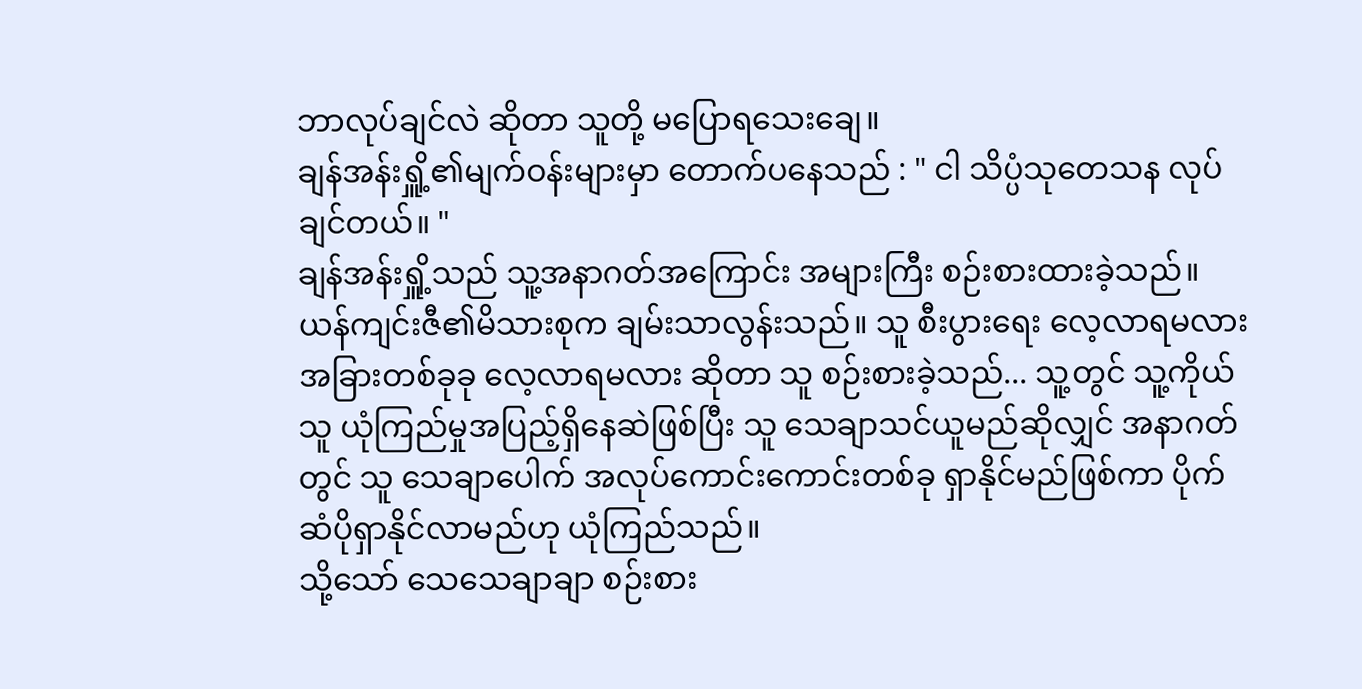ဘာလုပ်ချင်လဲ ဆိုတာ သူတို့ မပြောရသေးချေ။
ချန်အန်းရှိူ့၏မျက်ဝန်းများမှာ တောက်ပနေသည် : " ငါ သိပ္ပံသုတေသန လုပ်ချင်တယ်။ "
ချန်အန်းရှိူ့သည် သူ့အနာဂတ်အကြောင်း အများကြီး စဉ်းစားထားခဲ့သည်။
ယန်ကျင်းဇီ၏မိသားစုက ချမ်းသာလွန်းသည်။ သူ စီးပွားရေး လေ့လာရမလား အခြားတစ်ခုခု လေ့လာရမလား ဆိုတာ သူ စဉ်းစားခဲ့သည်... သူ့တွင် သူ့ကိုယ်သူ ယုံကြည်မှုအပြည့်ရှိနေဆဲဖြစ်ပြီး သူ သေချာသင်ယူမည်ဆိုလျှင် အနာဂတ်တွင် သူ သေချာပေါက် အလုပ်ကောင်းကောင်းတစ်ခု ရှာနိုင်မည်ဖြစ်ကာ ပိုက်ဆံပိုရှာနိုင်လာမည်ဟု ယုံကြည်သည်။
သို့သော် သေသေချာချာ စဉ်းစား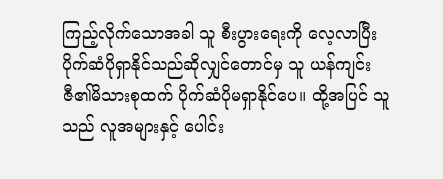ကြည့်လိုက်သောအခါ သူ စီးပွားရေးကို လေ့လာပြီး ပိုက်ဆံပိုရှာနိုင်သည်ဆိုလျှင်တောင်မှ သူ ယန်ကျင်းဇီ၏မိသားစုထက် ပိုက်ဆံပိုမရှာနိုင်ပေ။ ထို့အပြင် သူသည် လူအများနှင့် ပေါင်း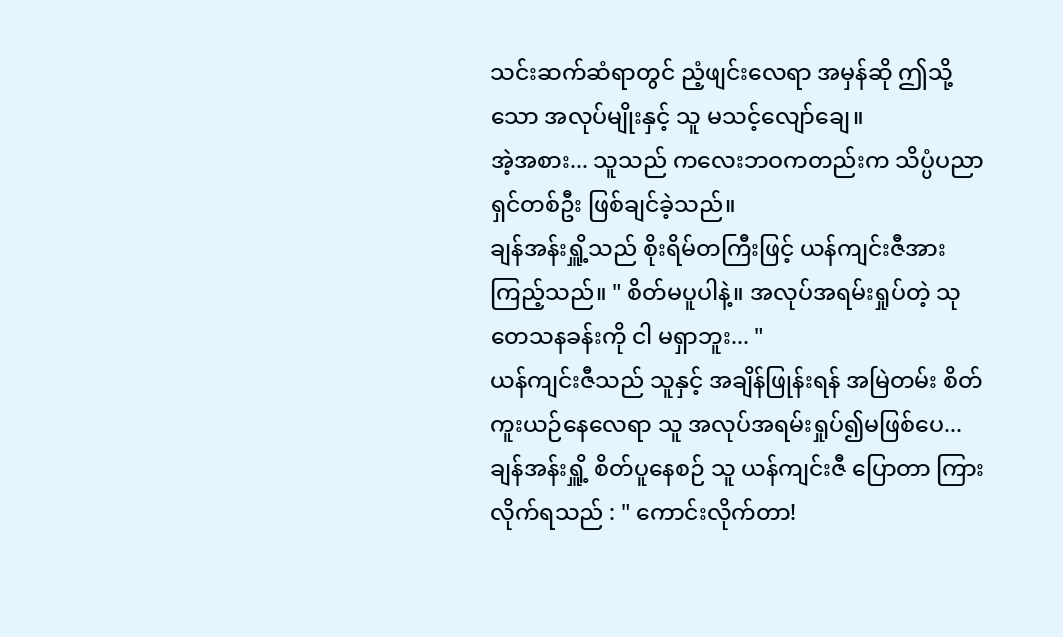သင်းဆက်ဆံရာတွင် ညံ့ဖျင်းလေရာ အမှန်ဆို ဤသို့သော အလုပ်မျိုးနှင့် သူ မသင့်လျော်ချေ။
အဲ့အစား... သူသည် ကလေးဘဝကတည်းက သိပ္ပံပညာရှင်တစ်ဦး ဖြစ်ချင်ခဲ့သည်။
ချန်အန်းရှိူ့သည် စိုးရိမ်တကြီးဖြင့် ယန်ကျင်းဇီအား ကြည့်သည်။ " စိတ်မပူပါနဲ့။ အလုပ်အရမ်းရှုပ်တဲ့ သုတေသနခန်းကို ငါ မရှာဘူး... "
ယန်ကျင်းဇီသည် သူနှင့် အချိန်ဖြုန်းရန် အမြဲတမ်း စိတ်ကူးယဉ်နေလေရာ သူ အလုပ်အရမ်းရှုပ်၍မဖြစ်ပေ...
ချန်အန်းရှိူ့ စိတ်ပူနေစဉ် သူ ယန်ကျင်းဇီ ပြောတာ ကြားလိုက်ရသည် : " ကောင်းလိုက်တာ!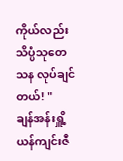ကိုယ်လည်း သိပ္ပံသုတေသန လုပ်ချင်တယ်! "
ချန်အန်းရှိူ့ ယန်ကျင်းဇီ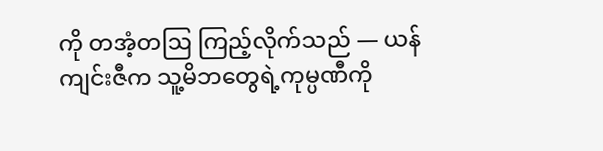ကို တအံ့တဩ ကြည့်လိုက်သည် — ယန်ကျင်းဇီက သူ့မိဘတွေရဲ့ကုမ္ပဏီကို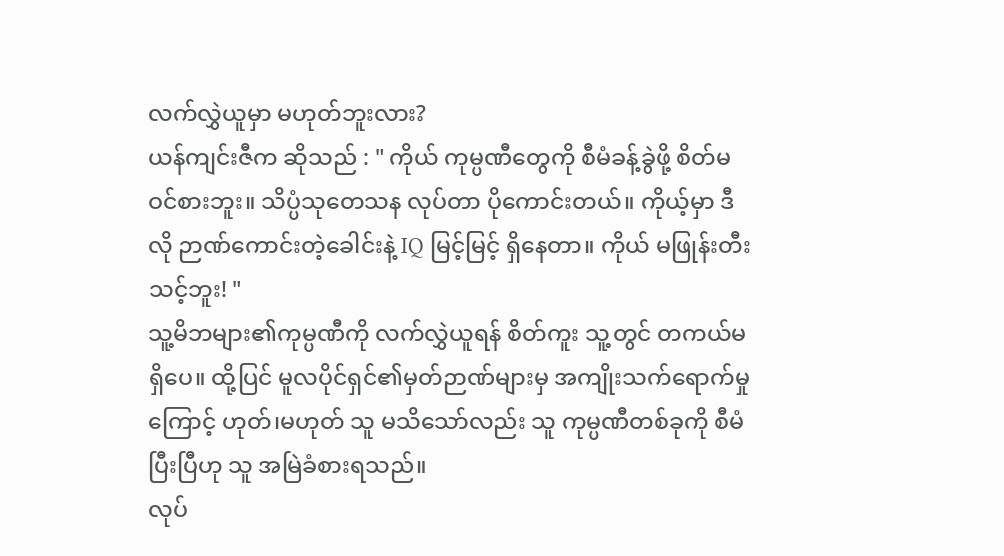လက်လွှဲယူမှာ မဟုတ်ဘူးလား?
ယန်ကျင်းဇီက ဆိုသည် : " ကိုယ် ကုမ္ပဏီတွေကို စီမံခန့်ခွဲဖို့ စိတ်မဝင်စားဘူး။ သိပ္ပံသုတေသန လုပ်တာ ပိုကောင်းတယ်။ ကိုယ့်မှာ ဒီလို ဉာဏ်ကောင်းတဲ့ခေါင်းနဲ့ IQ မြင့်မြင့် ရှိနေတာ။ ကိုယ် မဖြုန်းတီးသင့်ဘူး! "
သူ့မိဘများ၏ကုမ္ပဏီကို လက်လွှဲယူရန် စိတ်ကူး သူ့တွင် တကယ်မရှိပေ။ ထို့ပြင် မူလပိုင်ရှင်၏မှတ်ဉာဏ်များမှ အကျိုးသက်ရောက်မှုကြောင့် ဟုတ်၊မဟုတ် သူ မသိသော်လည်း သူ ကုမ္ပဏီတစ်ခုကို စီမံပြီးပြီဟု သူ အမြဲခံစားရသည်။
လုပ်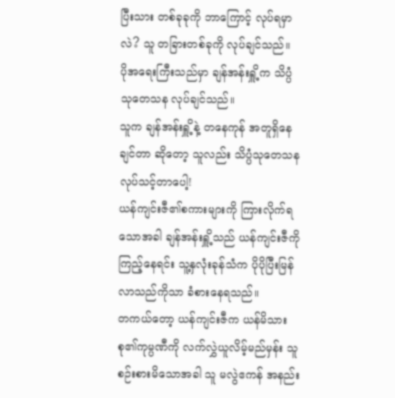ပြီးသား တစ်ခုခုကို ဘာကြောင့် လုပ်ရမှာလဲ? သူ တခြားတစ်ခုကို လုပ်ချင်သည်။
ပိုအရေးကြီးသည်မှာ ချန်အန်းရှိူ့က သိပ္ပံသုတေသန လုပ်ချင်သည်။
သူက ချန်အန်းရှိူ့နဲ့ တနေကုန် အတူရှိနေချင်တာ ဆိုတော့ သူလည်း သိပ္ပံသုတေသန လုပ်သင့်တာပေါ့!
ယန်ကျင်းဇီ၏စကားများကို ကြားလိုက်ရသောအခါ ချန်အန်းရှိူ့သည် ယန်ကျင်းဇီကို ကြည့်နေရင်း သူ့နှလုံးခုန်သံက ပိုပိုပြီးမြန်လာသည်ကိုသာ ခံစားနေရသည်။
တကယ်တော့ ယန်ကျင်းဇီက ယန်မိသားစု၏ကုမ္ပဏီကို လက်လွှဲယူလိမ့်မည်မှန်း သူ စဉ်းစားမိသောအခါ သူ မလွဲဧကန် အနည်း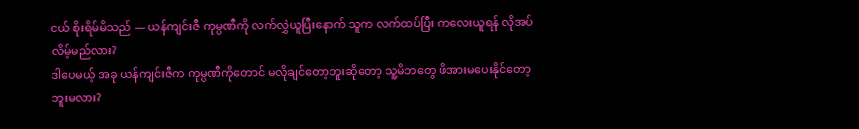ငယ် စိုးရိမ်မိသည် — ယန်ကျင်းဇီ ကုမ္ပဏီကို လက်လွှဲယူပြီးနောက် သူက လက်ထပ်ပြီး ကလေးယူရန် လိုအပ်လိမ့်မည်လား?
ဒါပေမယ့် အခု ယန်ကျင်းဇီက ကုမ္ပဏီကိုတောင် မလိုချင်တော့ဘူးဆိုတော့ သူ့မိဘတွေ ဖိအားမပေးနိုင်တော့ဘူးမလား?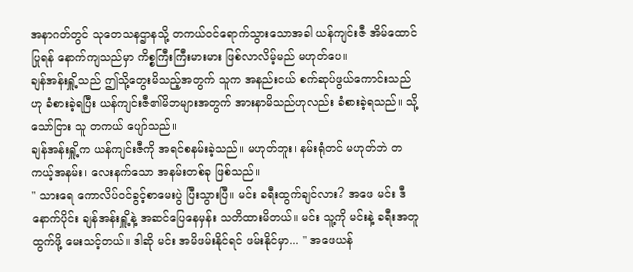အနာဂတ်တွင် သုတေသနဌာနသို့ တကယ်ဝင်ရောက်သွားသောအခါ ယန်ကျင်းဇီ အိမ်ထောင်ပြုရန် နောက်ကျသည်မှာ ကိစ္စကြီးကြီးမားမား ဖြစ်လာလိမ့်မည် မဟုတ်ပေ။
ချန်အန်းရှိူ့သည် ဤသို့တွေးမိသည့်အတွက် သူက အနည်းငယ် စက်ဆုပ်ဖွယ်ကောင်းသည်ဟု ခံစားခဲ့ရပြီး ယန်ကျင်းဇီ၏မိဘများအတွက် အားနာမိသည်ဟုလည်း ခံစားခဲ့ရသည်။ သို့သော်ငြား သူ တကယ် ပျော်သည်။
ချန်အန်းရှိူ့က ယန်ကျင်းဇီကို အရင်စနမ်းခဲ့သည်။ မဟုတ်ဘူး၊ နမ်းရုံတင် မဟုတ်ဘဲ တကယ့်အနမ်း၊ လေးနက်သော အနမ်းတစ်ခု ဖြစ်သည်။
" သားရေ ကောလိပ်ဝင်ခွင့်စာမေးပွဲ ပြီးသွားပြီ။ မင်း ခရီးထွက်ချင်လား? အဖေ မင်း ဒီနောက်ပိုင်း ချန်အန်းရှိူ့နဲ့ အဆင်ပြေနေမှန်း သတိထားမိတယ်။ မင်း သူ့ကို မင်းနဲ့ ခရီးအတူထွက်ဖို့ မေးသင့်တယ်။ ဒါဆို မင်း အမိဖမ်းနိုင်ရင် ဖမ်းနိုင်မှာ... " အဖေယန်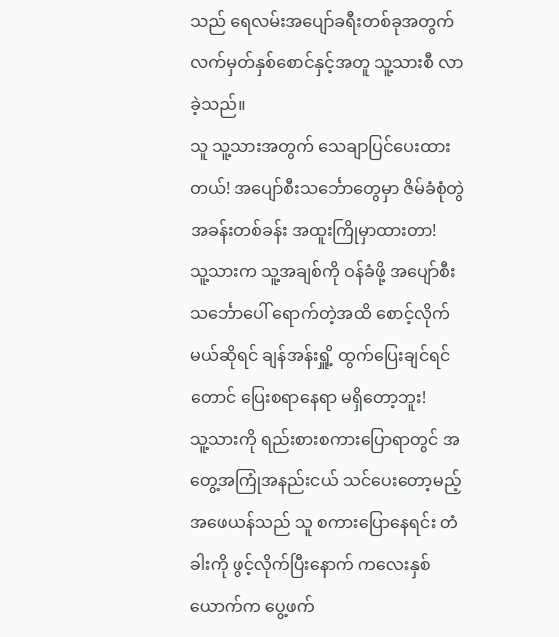သည် ရေလမ်းအပျော်ခရီးတစ်ခုအတွက် လက်မှတ်နှစ်စောင်နှင့်အတူ သူ့သားစီ လာခဲ့သည်။
သူ သူ့သားအတွက် သေချာပြင်ပေးထားတယ်! အပျော်စီးသင်္ဘောတွေမှာ ဇိမ်ခံစုံတွဲအခန်းတစ်ခန်း အထူးကြိုမှာထားတာ!
သူ့သားက သူ့အချစ်ကို ဝန်ခံဖို့ အပျော်စီးသင်္ဘောပေါ် ရောက်တဲ့အထိ စောင့်လိုက်မယ်ဆိုရင် ချန်အန်းရှိူ့ ထွက်ပြေးချင်ရင်တောင် ပြေးစရာနေရာ မရှိတော့ဘူး!
သူ့သားကို ရည်းစားစကားပြောရာတွင် အတွေ့အကြုံအနည်းငယ် သင်ပေးတော့မည့် အဖေယန်သည် သူ စကားပြောနေရင်း တံခါးကို ဖွင့်လိုက်ပြီးနောက် ကလေးနှစ်ယောက်က ပွေ့ဖက်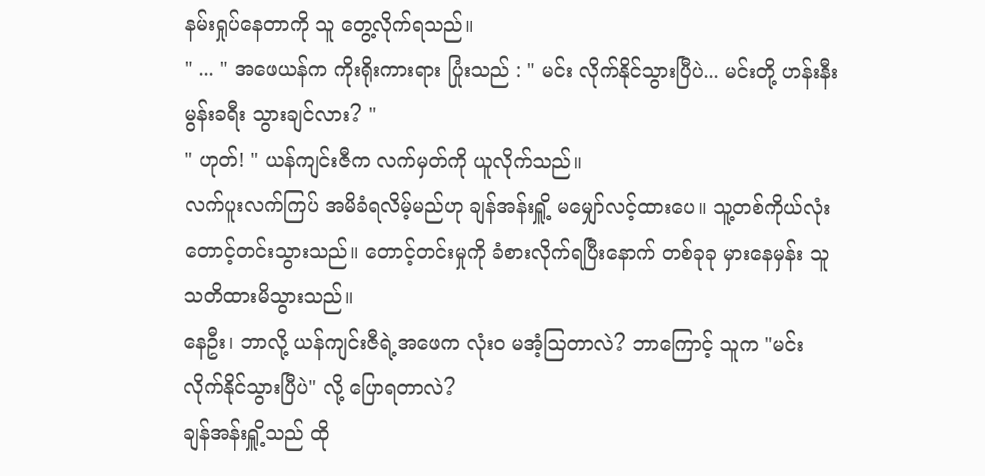နမ်းရှုပ်နေတာကို သူ တွေ့လိုက်ရသည်။
" ... " အဖေယန်က ကိုးရိုးကားရား ပြုံးသည် : " မင်း လိုက်နိုင်သွားပြီပဲ... မင်းတို့ ဟန်းနီးမွန်းခရီး သွားချင်လား? "
" ဟုတ်! " ယန်ကျင်းဇီက လက်မှတ်ကို ယူလိုက်သည်။
လက်ပူးလက်ကြပ် အမိခံရလိမ့်မည်ဟု ချန်အန်းရှိူ့ မမျှော်လင့်ထားပေ။ သူ့တစ်ကိုယ်လုံး တောင့်တင်းသွားသည်။ တောင့်တင်းမှုကို ခံစားလိုက်ရပြီးနောက် တစ်ခုခု မှားနေမှန်း သူ သတိထားမိသွားသည်။
နေဦး၊ ဘာလို့ ယန်ကျင်းဇီရဲ့အဖေက လုံးဝ မအံ့ဩတာလဲ? ဘာကြောင့် သူက "မင်း လိုက်နိုင်သွားပြီပဲ" လို့ ပြောရတာလဲ?
ချန်အန်းရှိူ့သည် ထို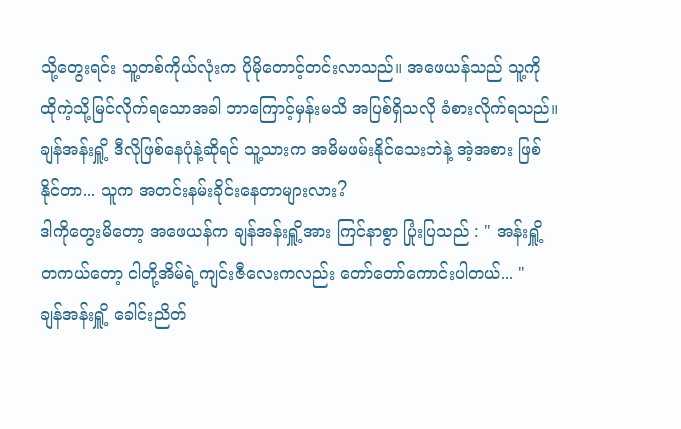သို့တွေးရင်း သူ့တစ်ကိုယ်လုံးက ပိုမိုတောင့်တင်းလာသည်။ အဖေယန်သည် သူ့ကို ထိုကဲ့သို့မြင်လိုက်ရသောအခါ ဘာကြောင့်မှန်းမသိ အပြစ်ရှိသလို ခံစားလိုက်ရသည်။
ချန်အန်းရှိူ့ ဒီလိုဖြစ်နေပုံနဲ့ဆိုရင် သူ့သားက အမိမဖမ်းနိုင်သေးဘဲနဲ့ အဲ့အစား ဖြစ်နိုင်တာ... သူက အတင်းနမ်းခိုင်းနေတာများလား?
ဒါကိုတွေးမိတော့ အဖေယန်က ချန်အန်းရှိူ့အား ကြင်နာစွာ ပြုံးပြသည် : " အန်းရှိူ့ တကယ်တော့ ငါတို့အိမ်ရဲ့ကျင်းဇီလေးကလည်း တော်တော်ကောင်းပါတယ်... "
ချန်အန်းရှိူ့ ခေါင်းညိတ်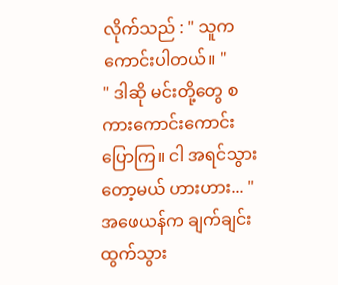လိုက်သည် : " သူက ကောင်းပါတယ်။ "
" ဒါဆို မင်းတို့တွေ စကားကောင်းကောင်းပြောကြ။ ငါ အရင်သွားတော့မယ် ဟားဟား... " အဖေယန်က ချက်ချင်း ထွက်သွား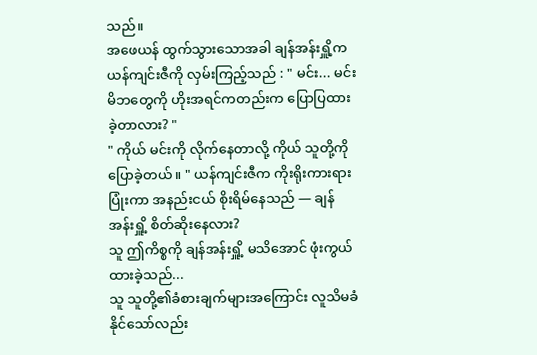သည်။
အဖေယန် ထွက်သွားသောအခါ ချန်အန်းရှိူ့က ယန်ကျင်းဇီကို လှမ်းကြည့်သည် : " မင်း... မင်းမိဘတွေကို ဟိုးအရင်ကတည်းက ပြောပြထားခဲ့တာလား? "
" ကိုယ် မင်းကို လိုက်နေတာလို့ ကိုယ် သူတို့ကို ပြောခဲ့တယ်။ " ယန်ကျင်းဇီက ကိုးရိုးကားရား ပြုံးကာ အနည်းငယ် စိုးရိမ်နေသည် — ချန်အန်းရှိူ့ စိတ်ဆိုးနေလား?
သူ ဤကိစ္စကို ချန်အန်းရှိူ့ မသိအောင် ဖုံးကွယ်ထားခဲ့သည်...
သူ သူတို့၏ခံစားချက်များအကြောင်း လူသိမခံနိုင်သော်လည်း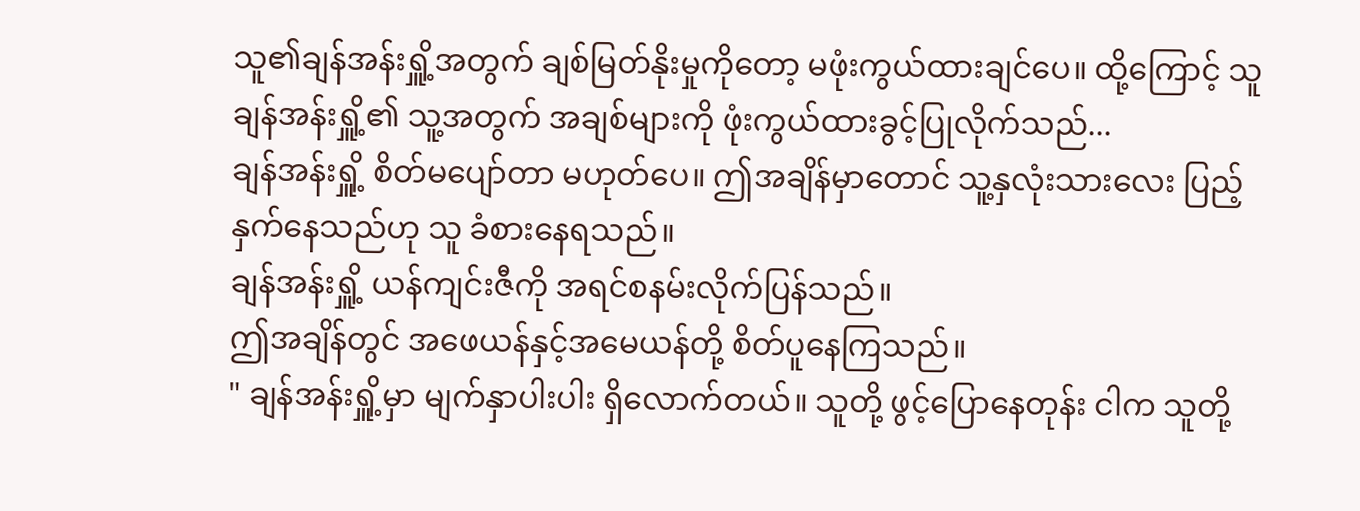သူ၏ချန်အန်းရှိူ့အတွက် ချစ်မြတ်နိုးမှုကိုတော့ မဖုံးကွယ်ထားချင်ပေ။ ထို့ကြောင့် သူ ချန်အန်းရှိူ့၏ သူ့အတွက် အချစ်များကို ဖုံးကွယ်ထားခွင့်ပြုလိုက်သည်...
ချန်အန်းရှိူ့ စိတ်မပျော်တာ မဟုတ်ပေ။ ဤအချိန်မှာတောင် သူ့နှလုံးသားလေး ပြည့်နှက်နေသည်ဟု သူ ခံစားနေရသည်။
ချန်အန်းရှိူ့ ယန်ကျင်းဇီကို အရင်စနမ်းလိုက်ပြန်သည်။
ဤအချိန်တွင် အဖေယန်နှင့်အမေယန်တို့ စိတ်ပူနေကြသည်။
" ချန်အန်းရှိူ့မှာ မျက်နှာပါးပါး ရှိလောက်တယ်။ သူတို့ ဖွင့်ပြောနေတုန်း ငါက သူတို့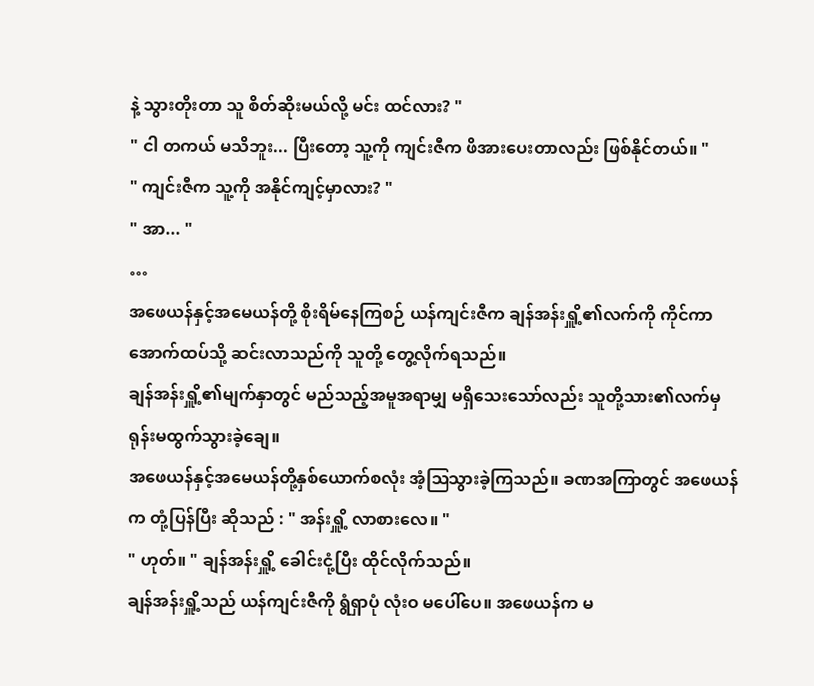နဲ့ သွားတိုးတာ သူ စိတ်ဆိုးမယ်လို့ မင်း ထင်လား? "
" ငါ တကယ် မသိဘူး... ပြီးတော့ သူ့ကို ကျင်းဇီက ဖိအားပေးတာလည်း ဖြစ်နိုင်တယ်။ "
" ကျင်းဇီက သူ့ကို အနိုင်ကျင့်မှာလား? "
" အာ... "
…
အဖေယန်နှင့်အမေယန်တို့ စိုးရိမ်နေကြစဉ် ယန်ကျင်းဇီက ချန်အန်းရှိူ့၏လက်ကို ကိုင်ကာ အောက်ထပ်သို့ ဆင်းလာသည်ကို သူတို့ တွေ့လိုက်ရသည်။
ချန်အန်းရှိူ့၏မျက်နှာတွင် မည်သည့်အမူအရာမျှ မရှိသေးသော်လည်း သူတို့သား၏လက်မှ ရုန်းမထွက်သွားခဲ့ချေ။
အဖေယန်နှင့်အမေယန်တို့နှစ်ယောက်စလုံး အံ့ဩသွားခဲ့ကြသည်။ ခဏအကြာတွင် အဖေယန်က တုံ့ပြန်ပြီး ဆိုသည် : " အန်းရှိူ့ လာစားလေ။ "
" ဟုတ်။ " ချန်အန်းရှိူ့ ခေါင်းငုံ့ပြီး ထိုင်လိုက်သည်။
ချန်အန်းရှိူ့သည် ယန်ကျင်းဇီကို ရွံရှာပုံ လုံးဝ မပေါ်ပေ။ အဖေယန်က မ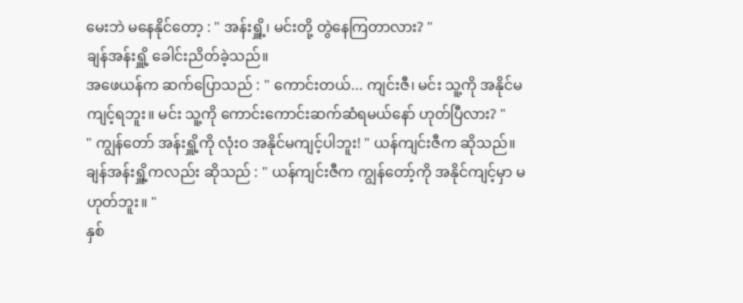မေးဘဲ မနေနိုင်တော့ : " အန်းရှိူ့၊ မင်းတို့ တွဲနေကြတာလား? "
ချန်အန်းရှိူ့ ခေါင်းညိတ်ခဲ့သည်။
အဖေယန်က ဆက်ပြောသည် : " ကောင်းတယ်... ကျင်းဇီ၊ မင်း သူ့ကို အနိုင်မကျင့်ရဘူး။ မင်း သူ့ကို ကောင်းကောင်းဆက်ဆံရမယ်နော် ဟုတ်ပြီလား? "
" ကျွန်တော် အန်းရှိူ့ကို လုံးဝ အနိုင်မကျင့်ပါဘူး! " ယန်ကျင်းဇီက ဆိုသည်။
ချန်အန်းရှိူ့ကလည်း ဆိုသည် : " ယန်ကျင်းဇီက ကျွန်တော့်ကို အနိုင်ကျင့်မှာ မဟုတ်ဘူး။ "
နှစ်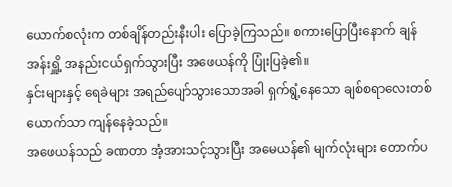ယောက်စလုံးက တစ်ချိန်တည်းနီးပါး ပြောခဲ့ကြသည်။ စကားပြောပြီးနောက် ချန်အန်းရှိူ့ အနည်းငယ်ရှက်သွားပြီး အဖေယန်ကို ပြုံးပြခဲ့၏။
နှင်းများနှင့် ရေခဲများ အရည်ပျော်သွားသောအခါ ရှက်ရွံ့နေသော ချစ်စရာလေးတစ်ယောက်သာ ကျန်နေခဲ့သည်။
အဖေယန်သည် ခဏတာ အံ့အားသင့်သွားပြီး အမေယန်၏ မျက်လုံးများ တောက်ပ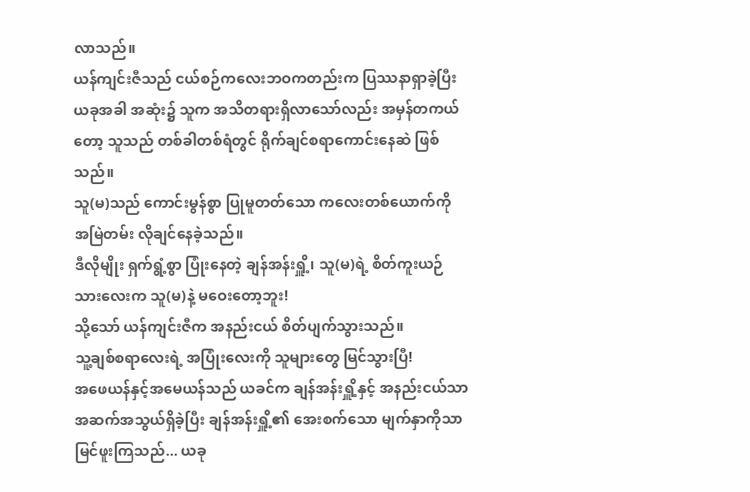လာသည်။
ယန်ကျင်းဇီသည် ငယ်စဉ်ကလေးဘဝကတည်းက ပြဿနာရှာခဲ့ပြီး ယခုအခါ အဆုံး၌ သူက အသိတရားရှိလာသော်လည်း အမှန်တကယ်တော့ သူသည် တစ်ခါတစ်ရံတွင် ရိုက်ချင်စရာကောင်းနေဆဲ ဖြစ်သည်။
သူ(မ)သည် ကောင်းမွန်စွာ ပြုမူတတ်သော ကလေးတစ်ယောက်ကို အမြဲတမ်း လိုချင်နေခဲ့သည်။
ဒီလိုမျိုး ရှက်ရွံ့စွာ ပြုံးနေတဲ့ ချန်အန်းရှိူ့၊ သူ(မ)ရဲ့ စိတ်ကူးယဉ်သားလေးက သူ(မ)နဲ့ မဝေးတော့ဘူး!
သို့သော် ယန်ကျင်းဇီက အနည်းငယ် စိတ်ပျက်သွားသည်။
သူ့ချစ်စရာလေးရဲ့ အပြုံးလေးကို သူများတွေ မြင်သွားပြီ!
အဖေယန်နှင့်အမေယန်သည် ယခင်က ချန်အန်းရှိူ့နှင့် အနည်းငယ်သာ အဆက်အသွယ်ရှိခဲ့ပြီး ချန်အန်းရှိူ့၏ အေးစက်သော မျက်နှာကိုသာ မြင်ဖူးကြသည်... ယခု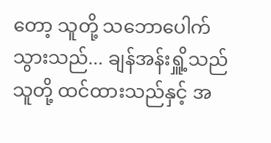တော့ သူတို့ သဘောပေါက်သွားသည်... ချန်အန်းရှိူ့သည် သူတို့ ထင်ထားသည်နှင့် အ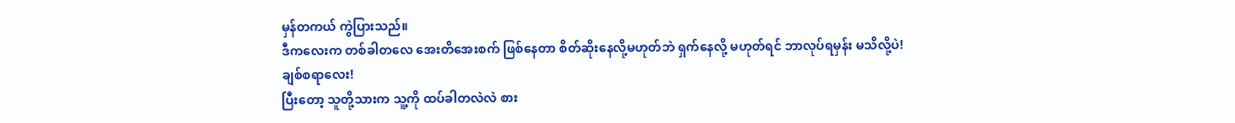မှန်တကယ် ကွဲပြားသည်။
ဒီကလေးက တစ်ခါတလေ အေးတိအေးစက် ဖြစ်နေတာ စိတ်ဆိုးနေလို့မဟုတ်ဘဲ ရှက်နေလို့ မဟုတ်ရင် ဘာလုပ်ရမှန်း မသိလို့ပဲ!
ချစ်စရာလေး!
ပြီးတော့ သူတို့သားက သူ့ကို ထပ်ခါတလဲလဲ စား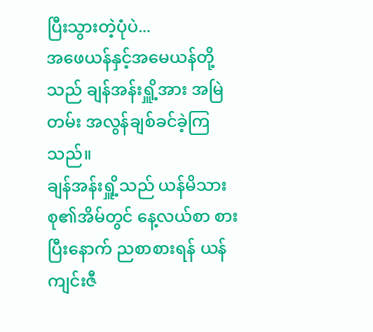ပြီးသွားတဲ့ပုံပဲ...
အဖေယန်နှင့်အမေယန်တို့သည် ချန်အန်းရှိူ့အား အမြဲတမ်း အလွန်ချစ်ခင်ခဲ့ကြသည်။
ချန်အန်းရှိူ့သည် ယန်မိသားစု၏အိမ်တွင် နေ့လယ်စာ စားပြီးနောက် ညစာစားရန် ယန်ကျင်းဇီ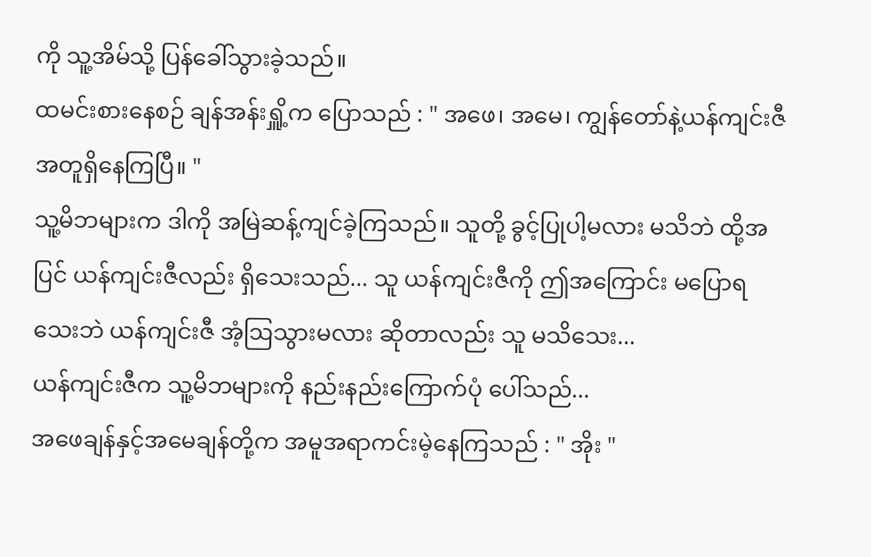ကို သူ့အိမ်သို့ ပြန်ခေါ်သွားခဲ့သည်။
ထမင်းစားနေစဉ် ချန်အန်းရှိူ့က ပြောသည် : " အဖေ၊ အမေ၊ ကျွန်တော်နဲ့ယန်ကျင်းဇီ အတူရှိနေကြပြီ။ "
သူ့မိဘများက ဒါကို အမြဲဆန့်ကျင်ခဲ့ကြသည်။ သူတို့ ခွင့်ပြုပါ့မလား မသိဘဲ ထို့အပြင် ယန်ကျင်းဇီလည်း ရှိသေးသည်... သူ ယန်ကျင်းဇီကို ဤအကြောင်း မပြောရသေးဘဲ ယန်ကျင်းဇီ အံ့ဩသွားမလား ဆိုတာလည်း သူ မသိသေး...
ယန်ကျင်းဇီက သူ့မိဘများကို နည်းနည်းကြောက်ပုံ ပေါ်သည်...
အဖေချန်နှင့်အမေချန်တို့က အမူအရာကင်းမဲ့နေကြသည် : " အိုး "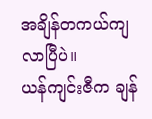အချိန်တကယ်ကျလာပြီပဲ။
ယန်ကျင်းဇီက ချန်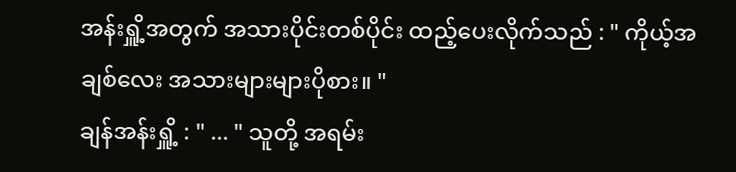အန်းရှိူ့အတွက် အသားပိုင်းတစ်ပိုင်း ထည့်ပေးလိုက်သည် : " ကိုယ့်အချစ်လေး အသားများများပိုစား။ "
ချန်အန်းရှိူ့ : " ... " သူတို့ အရမ်း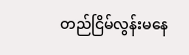တည်ငြိမ်လွန်းမနေ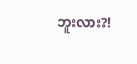ဘူးလား?!